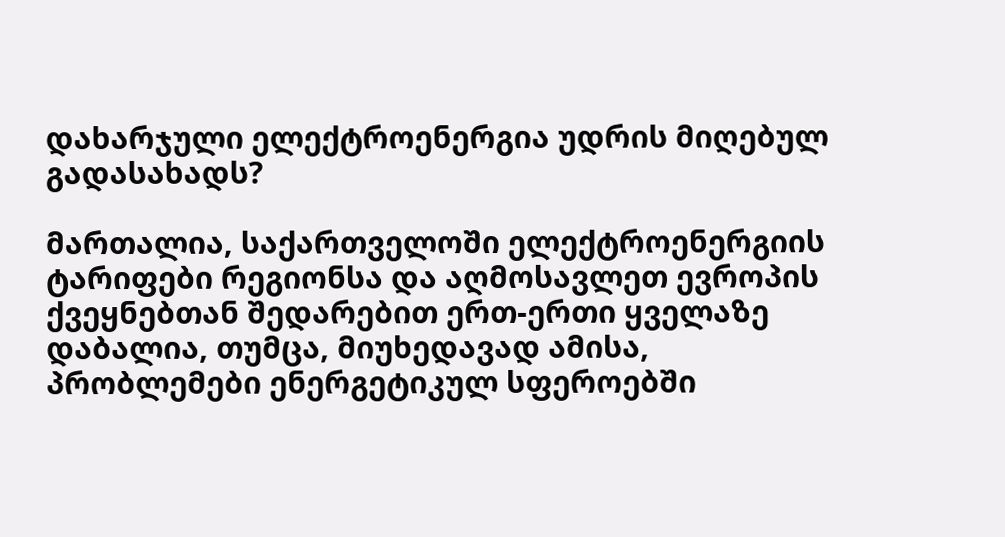დახარჯული ელექტროენერგია უდრის მიღებულ გადასახადს?

მართალია, საქართველოში ელექტროენერგიის ტარიფები რეგიონსა და აღმოსავლეთ ევროპის ქვეყნებთან შედარებით ერთ-ერთი ყველაზე დაბალია, თუმცა, მიუხედავად ამისა, პრობლემები ენერგეტიკულ სფეროებში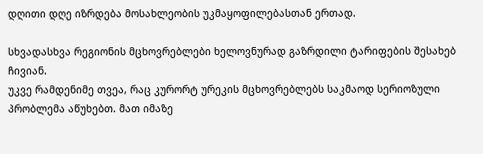დღითი დღე იზრდება მოსახლეობის უკმაყოფილებასთან ერთად.

სხვადასხვა რეგიონის მცხოვრებლები ხელოვნურად გაზრდილი ტარიფების შესახებ ჩივიან.
უკვე რამდენიმე თვეა, რაც კურორტ ურეკის მცხოვრებლებს საკმაოდ სერიოზული პრობლემა აწუხებთ. მათ იმაზე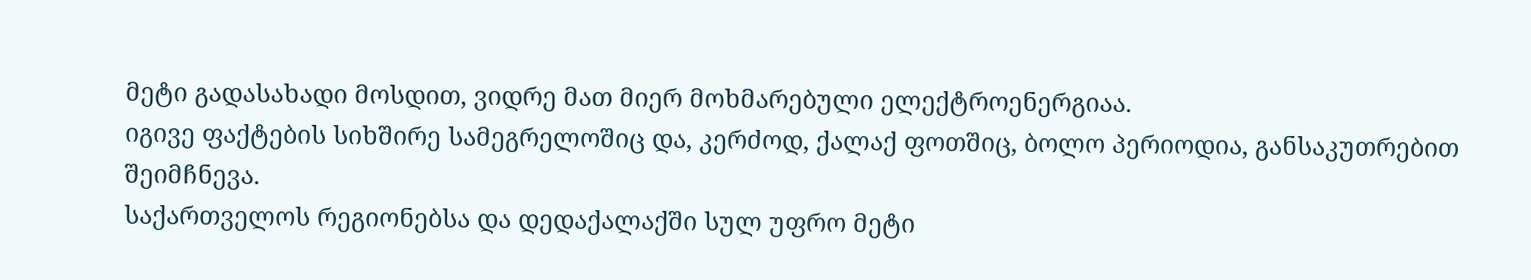მეტი გადასახადი მოსდით, ვიდრე მათ მიერ მოხმარებული ელექტროენერგიაა.
იგივე ფაქტების სიხშირე სამეგრელოშიც და, კერძოდ, ქალაქ ფოთშიც, ბოლო პერიოდია, განსაკუთრებით შეიმჩნევა.
საქართველოს რეგიონებსა და დედაქალაქში სულ უფრო მეტი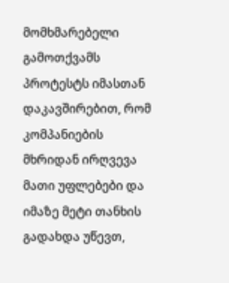მომხმარებელი გამოთქვამს პროტესტს იმასთან დაკავშირებით, რომ კომპანიების მხრიდან ირღვევა მათი უფლებები და იმაზე მეტი თანხის გადახდა უწევთ,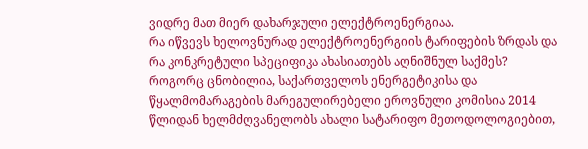ვიდრე მათ მიერ დახარჯული ელექტროენერგიაა.
რა იწვევს ხელოვნურად ელექტროენერგიის ტარიფების ზრდას და რა კონკრეტული სპეციფიკა ახასიათებს აღნიშნულ საქმეს?
როგორც ცნობილია, საქართველოს ენერგეტიკისა და წყალმომარაგების მარეგულირებელი ეროვნული კომისია 2014 წლიდან ხელმძღვანელობს ახალი სატარიფო მეთოდოლოგიებით,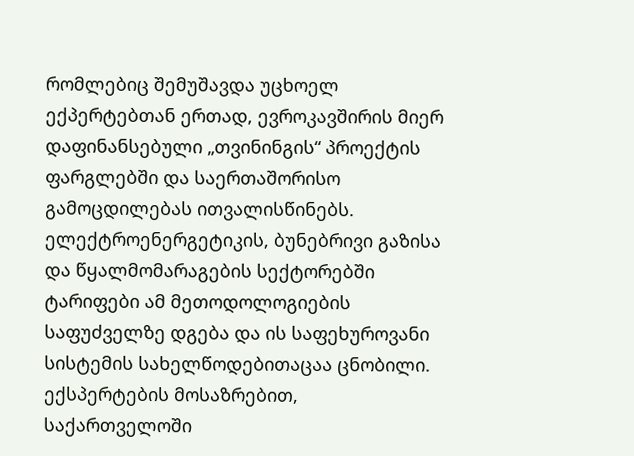რომლებიც შემუშავდა უცხოელ ექპერტებთან ერთად, ევროკავშირის მიერ დაფინანსებული „თვინინგის“ პროექტის ფარგლებში და საერთაშორისო გამოცდილებას ითვალისწინებს.
ელექტროენერგეტიკის, ბუნებრივი გაზისა და წყალმომარაგების სექტორებში ტარიფები ამ მეთოდოლოგიების საფუძველზე დგება და ის საფეხუროვანი სისტემის სახელწოდებითაცაა ცნობილი. ექსპერტების მოსაზრებით, საქართველოში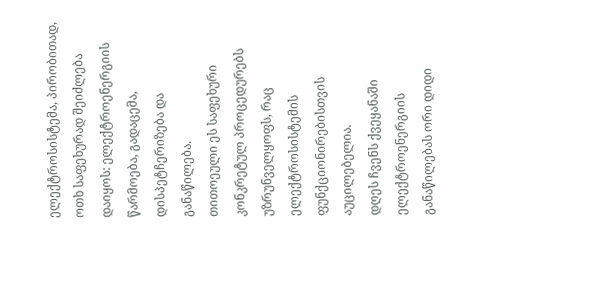ელექტროსისტემა, პირობითად, ოთხ საფეხურად შეიძლება დაიყოს: ელექტროენერგიის წარმოება, გადაცემა, დისპეტჩერიზება და განაწილება.
თითოეული ეს საფეხური კონკრეტულ პროცედურებს უზრუნველყოფს, რაც ელექტროსისტემის ფუნქციონირებისთვის აუცილებელია.
დღეს ჩვენს ქვეყანაში ელექტროენერგიის განაწილებას ორი დიდი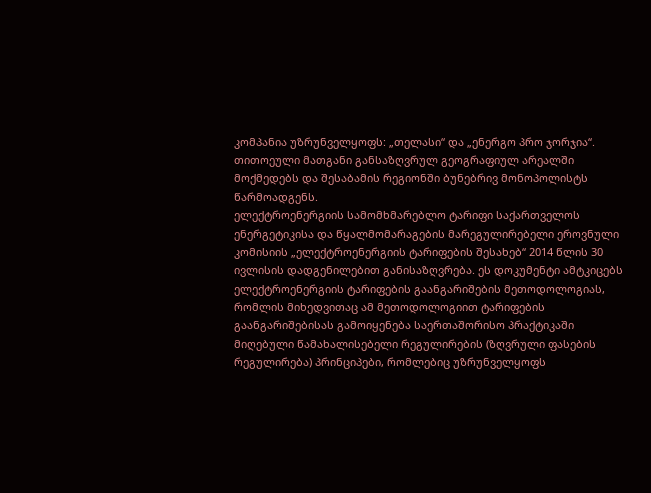კომპანია უზრუნველყოფს: „თელასი“ და „ენერგო პრო ჯორჯია“.
თითოეული მათგანი განსაზღვრულ გეოგრაფიულ არეალში მოქმედებს და შესაბამის რეგიონში ბუნებრივ მონოპოლისტს წარმოადგენს.
ელექტროენერგიის სამომხმარებლო ტარიფი საქართველოს ენერგეტიკისა და წყალმომარაგების მარეგულირებელი ეროვნული კომისიის „ელექტროენერგიის ტარიფების შესახებ“ 2014 წლის 30 ივლისის დადგენილებით განისაზღვრება. ეს დოკუმენტი ამტკიცებს ელექტროენერგიის ტარიფების გაანგარიშების მეთოდოლოგიას, რომლის მიხედვითაც ამ მეთოდოლოგიით ტარიფების გაანგარიშებისას გამოიყენება საერთაშორისო პრაქტიკაში მიღებული წამახალისებელი რეგულირების (ზღვრული ფასების რეგულირება) პრინციპები, რომლებიც უზრუნველყოფს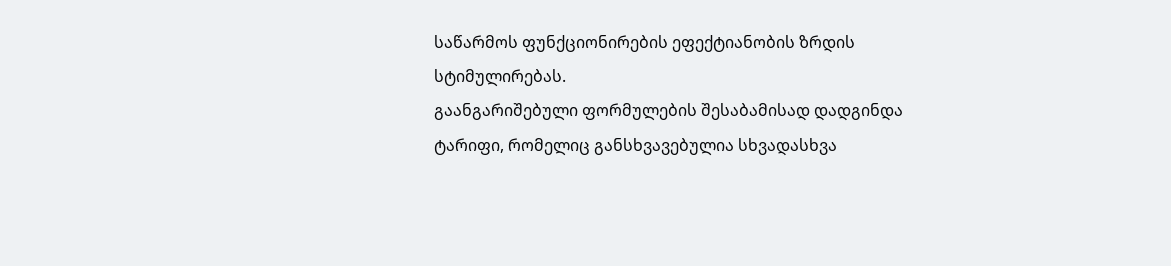საწარმოს ფუნქციონირების ეფექტიანობის ზრდის სტიმულირებას.
გაანგარიშებული ფორმულების შესაბამისად დადგინდა ტარიფი, რომელიც განსხვავებულია სხვადასხვა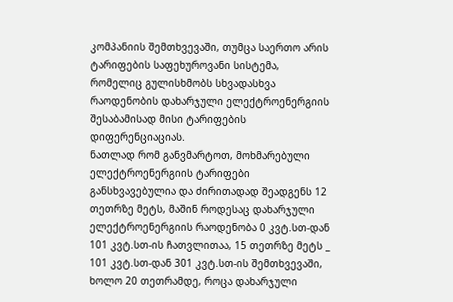კომპანიის შემთხვევაში, თუმცა საერთო არის ტარიფების საფეხუროვანი სისტემა, რომელიც გულისხმობს სხვადასხვა რაოდენობის დახარჯული ელექტროენერგიის შესაბამისად მისი ტარიფების დიფერენციაციას.
ნათლად რომ განვმარტოთ, მოხმარებული ელექტროენერგიის ტარიფები განსხვავებულია და ძირითადად შეადგენს 12 თეთრზე მეტს, მაშინ როდესაც დახარჯული ელექტროენერგიის რაოდენობა 0 კვტ.სთ-დან 101 კვტ.სთ-ის ჩათვლითაა, 15 თეთრზე მეტს _ 101 კვტ.სთ-დან 301 კვტ.სთ-ის შემთხვევაში, ხოლო 20 თეთრამდე, როცა დახარჯული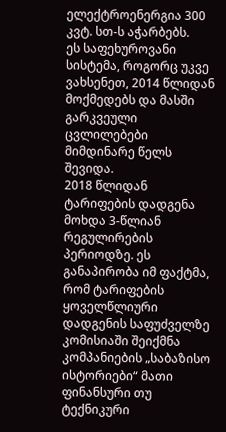ელექტროენერგია 300 კვტ. სთ-ს აჭარბებს.
ეს საფეხუროვანი სისტემა, როგორც უკვე ვახსენეთ, 2014 წლიდან მოქმედებს და მასში გარკვეული ცვლილებები მიმდინარე წელს შევიდა.
2018 წლიდან ტარიფების დადგენა მოხდა 3-წლიან რეგულირების პერიოდზე. ეს განაპირობა იმ ფაქტმა, რომ ტარიფების ყოველწლიური დადგენის საფუძველზე კომისიაში შეიქმნა კომპანიების „საბაზისო ისტორიები“ მათი ფინანსური თუ ტექნიკური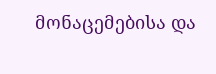მონაცემებისა და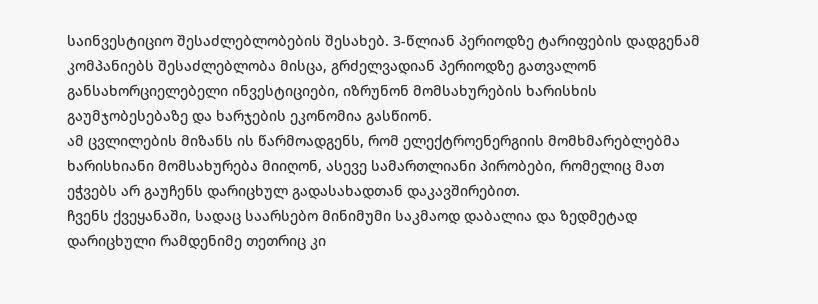საინვესტიციო შესაძლებლობების შესახებ. 3-წლიან პერიოდზე ტარიფების დადგენამ კომპანიებს შესაძლებლობა მისცა, გრძელვადიან პერიოდზე გათვალონ განსახორციელებელი ინვესტიციები, იზრუნონ მომსახურების ხარისხის გაუმჯობესებაზე და ხარჯების ეკონომია გასწიონ.
ამ ცვლილების მიზანს ის წარმოადგენს, რომ ელექტროენერგიის მომხმარებლებმა ხარისხიანი მომსახურება მიიღონ, ასევე სამართლიანი პირობები, რომელიც მათ ეჭვებს არ გაუჩენს დარიცხულ გადასახადთან დაკავშირებით.
ჩვენს ქვეყანაში, სადაც საარსებო მინიმუმი საკმაოდ დაბალია და ზედმეტად დარიცხული რამდენიმე თეთრიც კი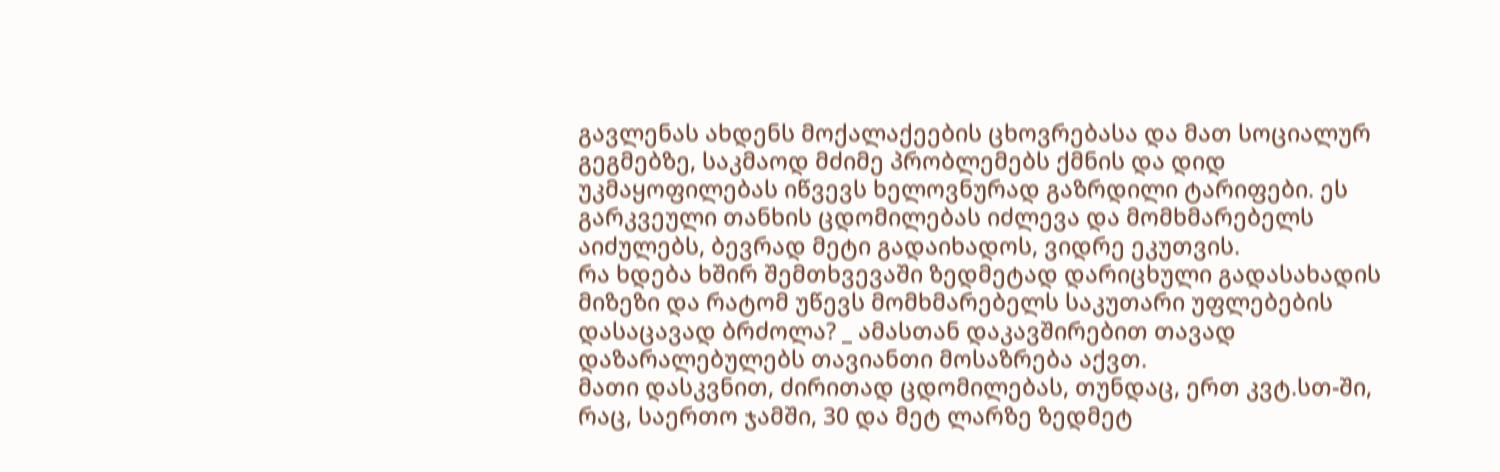გავლენას ახდენს მოქალაქეების ცხოვრებასა და მათ სოციალურ გეგმებზე, საკმაოდ მძიმე პრობლემებს ქმნის და დიდ უკმაყოფილებას იწვევს ხელოვნურად გაზრდილი ტარიფები. ეს გარკვეული თანხის ცდომილებას იძლევა და მომხმარებელს აიძულებს, ბევრად მეტი გადაიხადოს, ვიდრე ეკუთვის.
რა ხდება ხშირ შემთხვევაში ზედმეტად დარიცხული გადასახადის მიზეზი და რატომ უწევს მომხმარებელს საკუთარი უფლებების დასაცავად ბრძოლა? _ ამასთან დაკავშირებით თავად დაზარალებულებს თავიანთი მოსაზრება აქვთ.
მათი დასკვნით, ძირითად ცდომილებას, თუნდაც, ერთ კვტ.სთ-ში, რაც, საერთო ჯამში, 30 და მეტ ლარზე ზედმეტ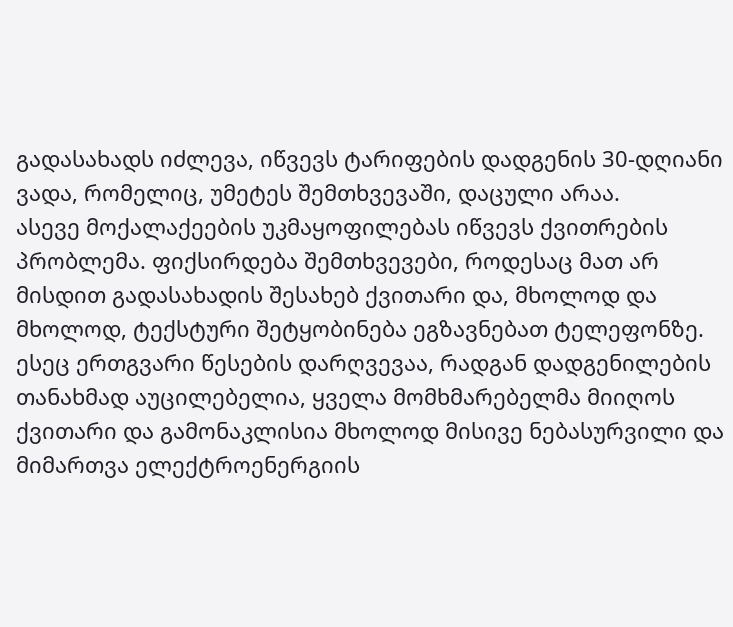გადასახადს იძლევა, იწვევს ტარიფების დადგენის 30-დღიანი ვადა, რომელიც, უმეტეს შემთხვევაში, დაცული არაა.
ასევე მოქალაქეების უკმაყოფილებას იწვევს ქვითრების პრობლემა. ფიქსირდება შემთხვევები, როდესაც მათ არ მისდით გადასახადის შესახებ ქვითარი და, მხოლოდ და მხოლოდ, ტექსტური შეტყობინება ეგზავნებათ ტელეფონზე.
ესეც ერთგვარი წესების დარღვევაა, რადგან დადგენილების თანახმად აუცილებელია, ყველა მომხმარებელმა მიიღოს ქვითარი და გამონაკლისია მხოლოდ მისივე ნებასურვილი და მიმართვა ელექტროენერგიის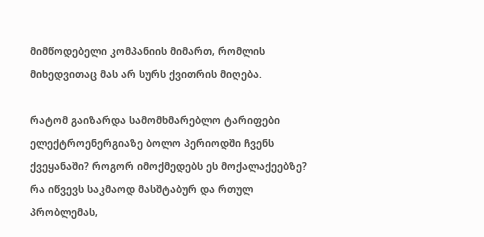მიმწოდებელი კომპანიის მიმართ, რომლის მიხედვითაც მას არ სურს ქვითრის მიღება.

რატომ გაიზარდა სამომხმარებლო ტარიფები ელექტროენერგიაზე ბოლო პერიოდში ჩვენს ქვეყანაში? როგორ იმოქმედებს ეს მოქალაქეებზე? რა იწვევს საკმაოდ მასშტაბურ და რთულ პრობლემას,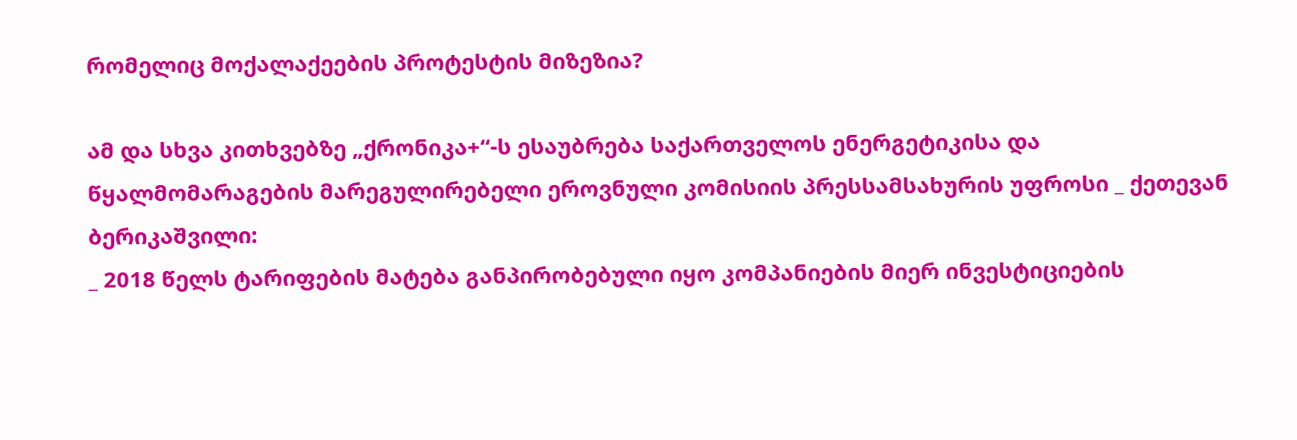რომელიც მოქალაქეების პროტესტის მიზეზია?

ამ და სხვა კითხვებზე „ქრონიკა+“-ს ესაუბრება საქართველოს ენერგეტიკისა და წყალმომარაგების მარეგულირებელი ეროვნული კომისიის პრესსამსახურის უფროსი _ ქეთევან ბერიკაშვილი:
_ 2018 წელს ტარიფების მატება განპირობებული იყო კომპანიების მიერ ინვესტიციების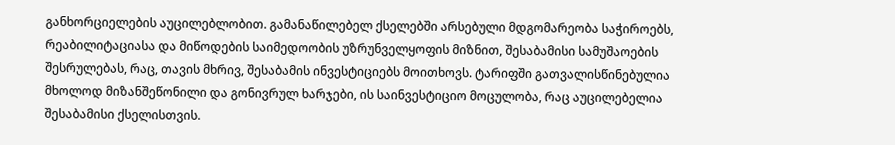განხორციელების აუცილებლობით. გამანაწილებელ ქსელებში არსებული მდგომარეობა საჭიროებს, რეაბილიტაციასა და მიწოდების საიმედოობის უზრუნველყოფის მიზნით, შესაბამისი სამუშაოების შესრულებას, რაც, თავის მხრივ, შესაბამის ინვესტიციებს მოითხოვს. ტარიფში გათვალისწინებულია მხოლოდ მიზანშეწონილი და გონივრულ ხარჯები, ის საინვესტიციო მოცულობა, რაც აუცილებელია შესაბამისი ქსელისთვის.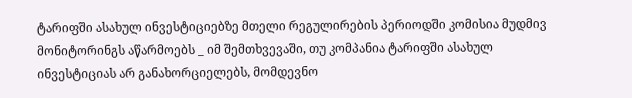ტარიფში ასახულ ინვესტიციებზე მთელი რეგულირების პერიოდში კომისია მუდმივ მონიტორინგს აწარმოებს _ იმ შემთხვევაში, თუ კომპანია ტარიფში ასახულ ინვესტიციას არ განახორციელებს, მომდევნო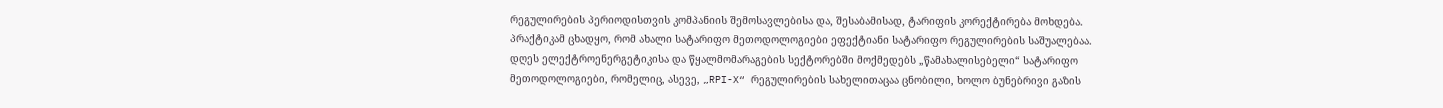რეგულირების პერიოდისთვის კომპანიის შემოსავლებისა და, შესაბამისად, ტარიფის კორექტირება მოხდება.
პრაქტიკამ ცხადყო, რომ ახალი სატარიფო მეთოდოლოგიები ეფექტიანი სატარიფო რეგულირების საშუალებაა. დღეს ელექტროენერგეტიკისა და წყალმომარაგების სექტორებში მოქმედებს „წამახალისებელი“ სატარიფო მეთოდოლოგიები, რომელიც, ასევე, „RPI-X“ რეგულირების სახელითაცაა ცნობილი, ხოლო ბუნებრივი გაზის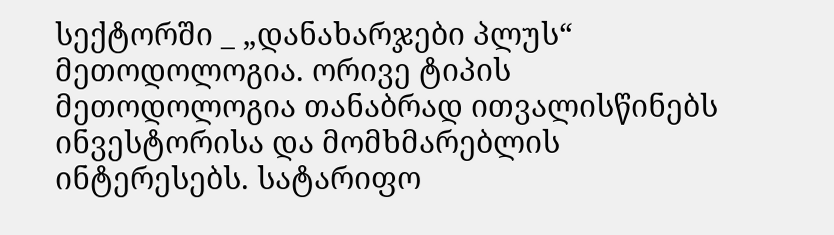სექტორში _ „დანახარჯები პლუს“ მეთოდოლოგია. ორივე ტიპის მეთოდოლოგია თანაბრად ითვალისწინებს ინვესტორისა და მომხმარებლის ინტერესებს. სატარიფო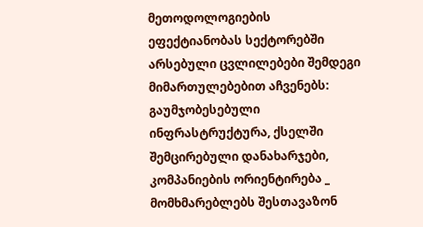მეთოდოლოგიების ეფექტიანობას სექტორებში არსებული ცვლილებები შემდეგი მიმართულებებით აჩვენებს: გაუმჯობესებული ინფრასტრუქტურა, ქსელში შემცირებული დანახარჯები, კომპანიების ორიენტირება _ მომხმარებლებს შესთავაზონ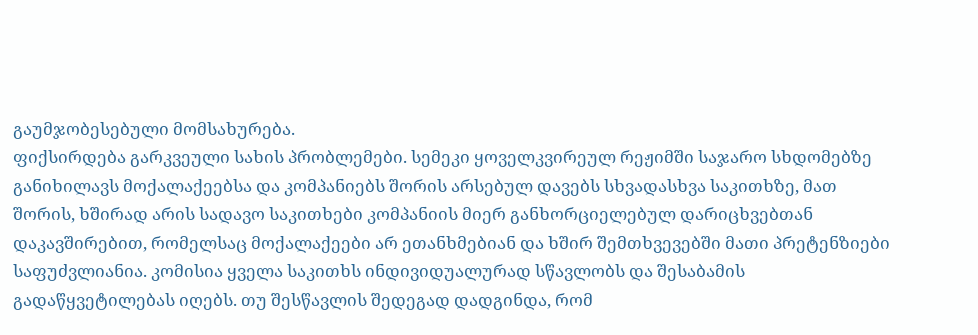გაუმჯობესებული მომსახურება.
ფიქსირდება გარკვეული სახის პრობლემები. სემეკი ყოველკვირეულ რეჟიმში საჯარო სხდომებზე განიხილავს მოქალაქეებსა და კომპანიებს შორის არსებულ დავებს სხვადასხვა საკითხზე, მათ შორის, ხშირად არის სადავო საკითხები კომპანიის მიერ განხორციელებულ დარიცხვებთან დაკავშირებით, რომელსაც მოქალაქეები არ ეთანხმებიან და ხშირ შემთხვევებში მათი პრეტენზიები საფუძვლიანია. კომისია ყველა საკითხს ინდივიდუალურად სწავლობს და შესაბამის გადაწყვეტილებას იღებს. თუ შესწავლის შედეგად დადგინდა, რომ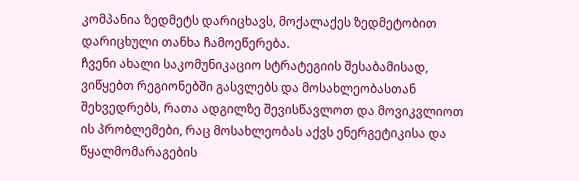კომპანია ზედმეტს დარიცხავს, მოქალაქეს ზედმეტობით დარიცხული თანხა ჩამოეწერება.
ჩვენი ახალი საკომუნიკაციო სტრატეგიის შესაბამისად, ვიწყებთ რეგიონებში გასვლებს და მოსახლეობასთან შეხვედრებს, რათა ადგილზე შევისწავლოთ და მოვიკვლიოთ ის პრობლემები, რაც მოსახლეობას აქვს ენერგეტიკისა და წყალმომარაგების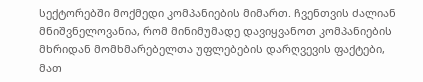სექტორებში მოქმედი კომპანიების მიმართ. ჩვენთვის ძალიან მნიშვნელოვანია, რომ მინიმუმადე დავიყვანოთ კომპანიების მხრიდან მომხმარებელთა უფლებების დარღვევის ფაქტები, მათ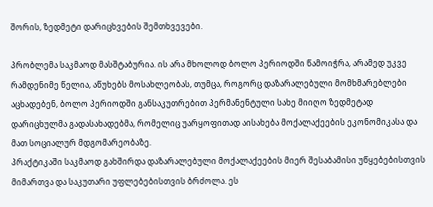შორის, ზედმეტი დარიცხვების შემთხვევები.

პრობლემა საკმაოდ მასშტაბურია. ის არა მხოლოდ ბოლო პერიოდში წამოიჭრა, არამედ უკვე რამდენიმე წელია, აწუხებს მოსახლეობას, თუმცა, როგორც დაზარალებული მომხმარებლები აცხადებენ, ბოლო პერიოდში განსაკუთრებით პერმანენტული სახე მიიღო ზედმეტად დარიცხულმა გადასახადებმა, რომელიც უარყოფითად აისახება მოქალაქეების ეკონომიკასა და მათ სოციალურ მდგომარეობაზე.
პრაქტიკაში საკმაოდ გახშირდა დაზარალებული მოქალაქეების მიერ შესაბამისი უწყებებისთვის მიმართვა და საკუთარი უფლებებისთვის ბრძოლა. ეს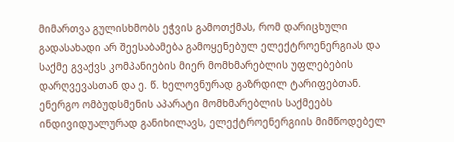მიმართვა გულისხმობს ეჭვის გამოთქმას, რომ დარიცხული გადასახადი არ შეესაბამება გამოყენებულ ელექტროენერგიას და საქმე გვაქვს კომპანიების მიერ მომხმარებლის უფლებების დარღვევასთან და ე. წ. ხელოვნურად გაზრდილ ტარიფებთან. ენერგო ომბუდსმენის აპარატი მომხმარებლის საქმეებს ინდივიდუალურად განიხილავს, ელექტროენერგიის მიმწოდებელ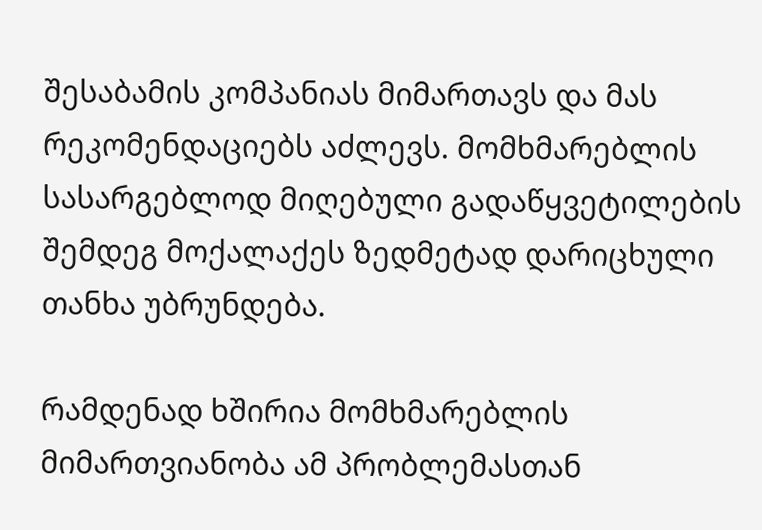შესაბამის კომპანიას მიმართავს და მას რეკომენდაციებს აძლევს. მომხმარებლის სასარგებლოდ მიღებული გადაწყვეტილების შემდეგ მოქალაქეს ზედმეტად დარიცხული თანხა უბრუნდება.

რამდენად ხშირია მომხმარებლის მიმართვიანობა ამ პრობლემასთან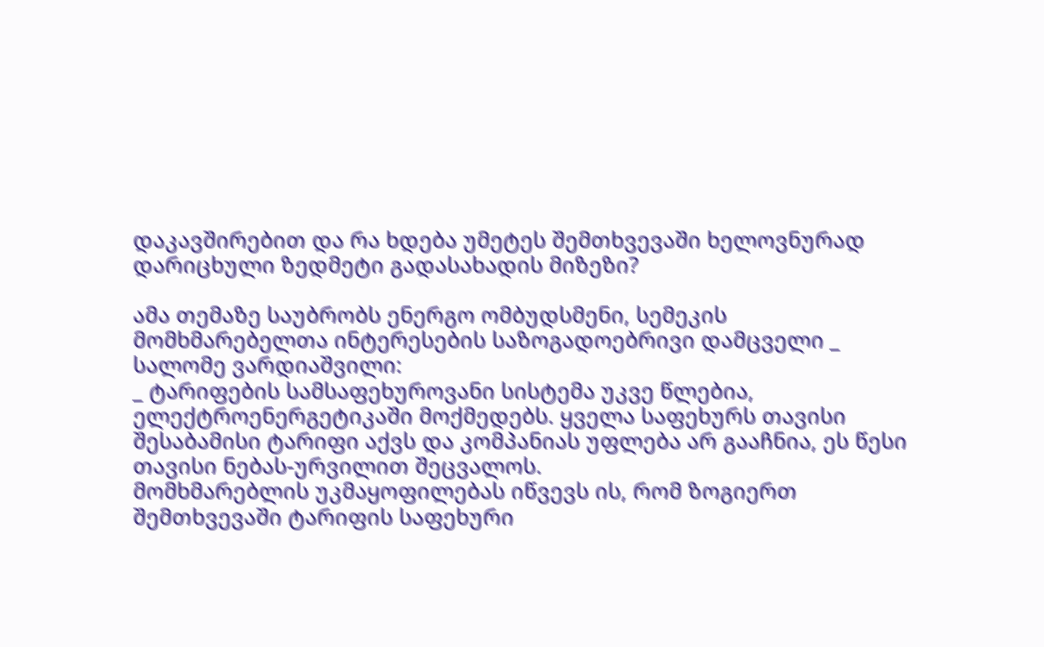დაკავშირებით და რა ხდება უმეტეს შემთხვევაში ხელოვნურად დარიცხული ზედმეტი გადასახადის მიზეზი?

ამა თემაზე საუბრობს ენერგო ომბუდსმენი, სემეკის მომხმარებელთა ინტერესების საზოგადოებრივი დამცველი _ სალომე ვარდიაშვილი:
_ ტარიფების სამსაფეხუროვანი სისტემა უკვე წლებია, ელექტროენერგეტიკაში მოქმედებს. ყველა საფეხურს თავისი შესაბამისი ტარიფი აქვს და კომპანიას უფლება არ გააჩნია, ეს წესი თავისი ნებას-ურვილით შეცვალოს.
მომხმარებლის უკმაყოფილებას იწვევს ის, რომ ზოგიერთ შემთხვევაში ტარიფის საფეხური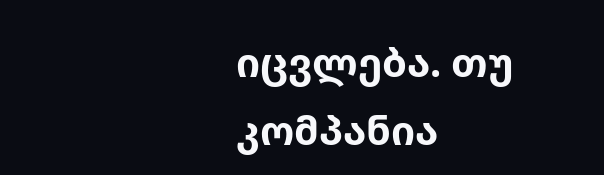იცვლება. თუ კომპანია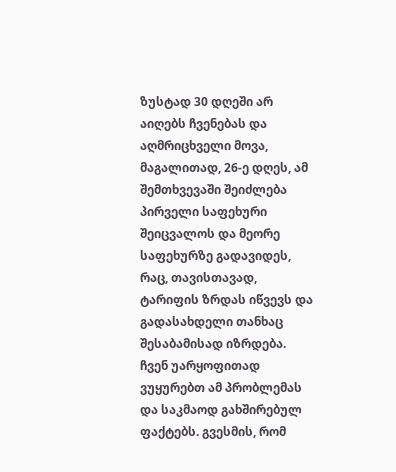ზუსტად 30 დღეში არ აიღებს ჩვენებას და აღმრიცხველი მოვა, მაგალითად, 26-ე დღეს, ამ შემთხვევაში შეიძლება პირველი საფეხური შეიცვალოს და მეორე საფეხურზე გადავიდეს, რაც, თავისთავად, ტარიფის ზრდას იწვევს და გადასახდელი თანხაც შესაბამისად იზრდება.
ჩვენ უარყოფითად ვუყურებთ ამ პრობლემას და საკმაოდ გახშირებულ ფაქტებს. გვესმის, რომ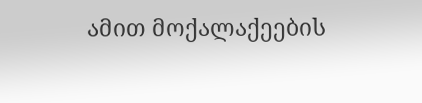ამით მოქალაქეების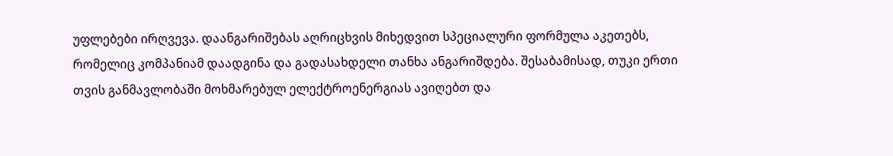უფლებები ირღვევა. დაანგარიშებას აღრიცხვის მიხედვით სპეციალური ფორმულა აკეთებს, რომელიც კომპანიამ დაადგინა და გადასახდელი თანხა ანგარიშდება. შესაბამისად, თუკი ერთი თვის განმავლობაში მოხმარებულ ელექტროენერგიას ავიღებთ და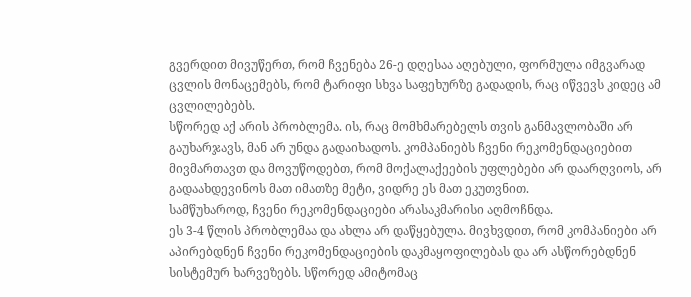გვერდით მივუწერთ, რომ ჩვენება 26-ე დღესაა აღებული, ფორმულა იმგვარად ცვლის მონაცემებს, რომ ტარიფი სხვა საფეხურზე გადადის, რაც იწვევს კიდეც ამ ცვლილებებს.
სწორედ აქ არის პრობლემა. ის, რაც მომხმარებელს თვის განმავლობაში არ გაუხარჯავს, მან არ უნდა გადაიხადოს. კომპანიებს ჩვენი რეკომენდაციებით მივმართავთ და მოვუწოდებთ, რომ მოქალაქეების უფლებები არ დაარღვიოს, არ გადაახდევინოს მათ იმათზე მეტი, ვიდრე ეს მათ ეკუთვნით.
სამწუხაროდ, ჩვენი რეკომენდაციები არასაკმარისი აღმოჩნდა.
ეს 3-4 წლის პრობლემაა და ახლა არ დაწყებულა. მივხვდით, რომ კომპანიები არ აპირებდნენ ჩვენი რეკომენდაციების დაკმაყოფილებას და არ ასწორებდნენ სისტემურ ხარვეზებს. სწორედ ამიტომაც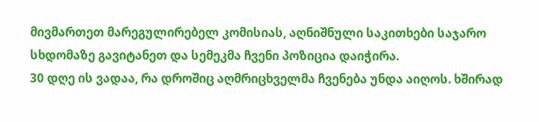მივმართეთ მარეგულირებელ კომისიას, აღნიშნული საკითხები საჯარო სხდომაზე გავიტანეთ და სემეკმა ჩვენი პოზიცია დაიჭირა.
30 დღე ის ვადაა, რა დროშიც აღმრიცხველმა ჩვენება უნდა აიღოს. ხშირად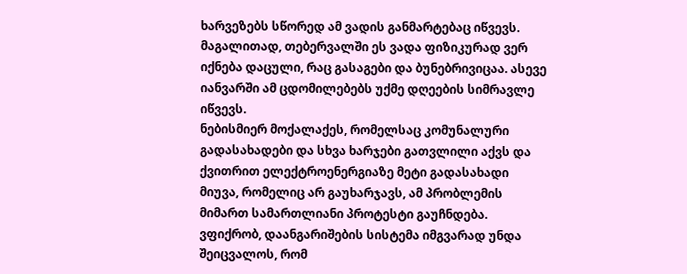ხარვეზებს სწორედ ამ ვადის განმარტებაც იწვევს.
მაგალითად, თებერვალში ეს ვადა ფიზიკურად ვერ იქნება დაცული, რაც გასაგები და ბუნებრივიცაა. ასევე იანვარში ამ ცდომილებებს უქმე დღეების სიმრავლე იწვევს.
ნებისმიერ მოქალაქეს, რომელსაც კომუნალური გადასახადები და სხვა ხარჯები გათვლილი აქვს და ქვითრით ელექტროენერგიაზე მეტი გადასახადი მიუვა, რომელიც არ გაუხარჯავს, ამ პრობლემის მიმართ სამართლიანი პროტესტი გაუჩნდება.
ვფიქრობ, დაანგარიშების სისტემა იმგვარად უნდა შეიცვალოს, რომ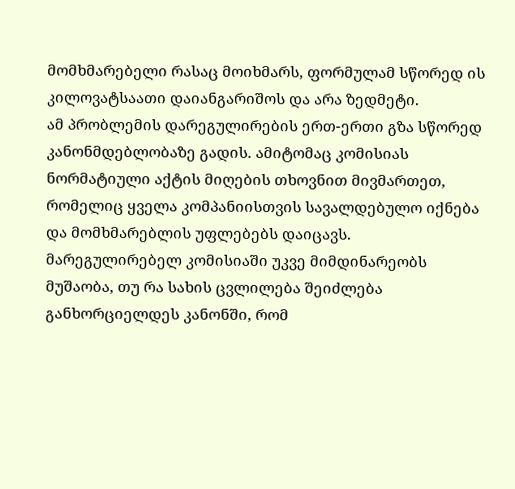მომხმარებელი რასაც მოიხმარს, ფორმულამ სწორედ ის კილოვატსაათი დაიანგარიშოს და არა ზედმეტი.
ამ პრობლემის დარეგულირების ერთ-ერთი გზა სწორედ კანონმდებლობაზე გადის. ამიტომაც კომისიას ნორმატიული აქტის მიღების თხოვნით მივმართეთ, რომელიც ყველა კომპანიისთვის სავალდებულო იქნება და მომხმარებლის უფლებებს დაიცავს. მარეგულირებელ კომისიაში უკვე მიმდინარეობს მუშაობა, თუ რა სახის ცვლილება შეიძლება განხორციელდეს კანონში, რომ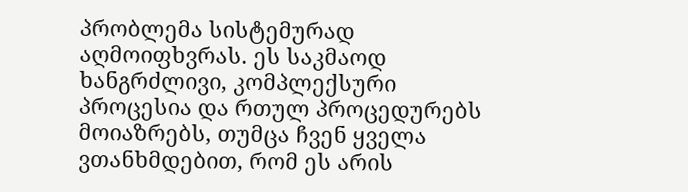პრობლემა სისტემურად აღმოიფხვრას. ეს საკმაოდ ხანგრძლივი, კომპლექსური პროცესია და რთულ პროცედურებს მოიაზრებს, თუმცა ჩვენ ყველა ვთანხმდებით, რომ ეს არის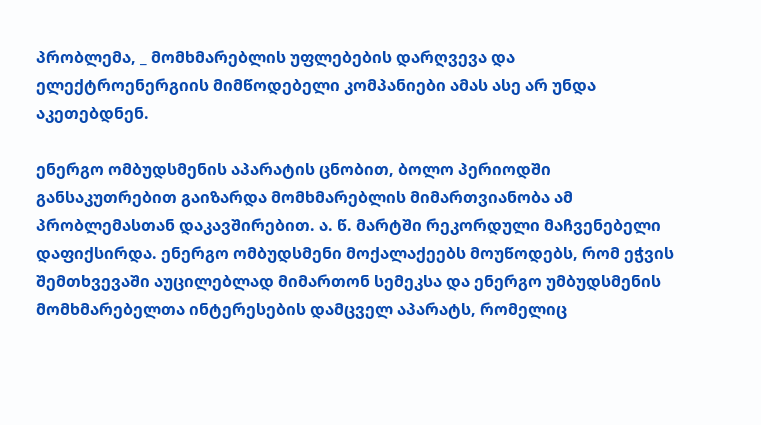პრობლემა, _ მომხმარებლის უფლებების დარღვევა და ელექტროენერგიის მიმწოდებელი კომპანიები ამას ასე არ უნდა აკეთებდნენ.

ენერგო ომბუდსმენის აპარატის ცნობით, ბოლო პერიოდში განსაკუთრებით გაიზარდა მომხმარებლის მიმართვიანობა ამ პრობლემასთან დაკავშირებით. ა. წ. მარტში რეკორდული მაჩვენებელი დაფიქსირდა. ენერგო ომბუდსმენი მოქალაქეებს მოუწოდებს, რომ ეჭვის შემთხვევაში აუცილებლად მიმართონ სემეკსა და ენერგო უმბუდსმენის მომხმარებელთა ინტერესების დამცველ აპარატს, რომელიც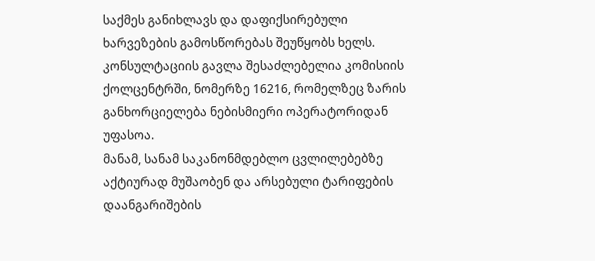საქმეს განიხლავს და დაფიქსირებული ხარვეზების გამოსწორებას შეუწყობს ხელს.
კონსულტაციის გავლა შესაძლებელია კომისიის ქოლცენტრში, ნომერზე 16216, რომელზეც ზარის განხორციელება ნებისმიერი ოპერატორიდან უფასოა.
მანამ, სანამ საკანონმდებლო ცვლილებებზე აქტიურად მუშაობენ და არსებული ტარიფების დაანგარიშების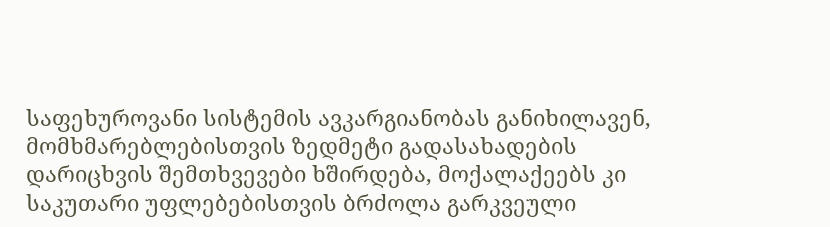საფეხუროვანი სისტემის ავკარგიანობას განიხილავენ, მომხმარებლებისთვის ზედმეტი გადასახადების დარიცხვის შემთხვევები ხშირდება, მოქალაქეებს კი საკუთარი უფლებებისთვის ბრძოლა გარკვეული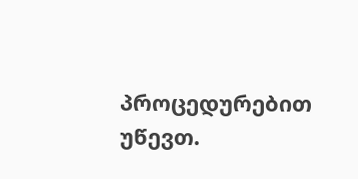პროცედურებით უწევთ.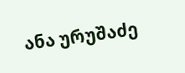ანა ურუშაძე